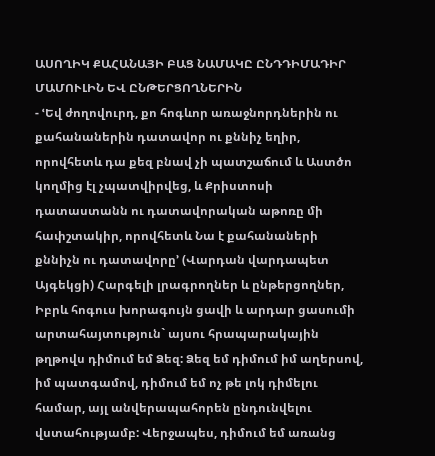ԱՍՈՂԻԿ ՔԱՀԱՆԱՅԻ ԲԱՑ ՆԱՄԱԿԸ ԸՆԴԴԻՄԱԴԻՐ ՄԱՄՈՒԼԻՆ ԵՎ ԸՆԹԵՐՑՈՂՆԵՐԻՆ
- ՙԵվ ժողովուրդ, քո հոգևոր առաջնորդներին ու քահանաներին դատավոր ու քննիչ եղիր, որովհետև դա քեզ բնավ չի պատշաճում և Աստծո կողմից էլ չպատվիրվեց, և Քրիստոսի դատաստանն ու դատավորական աթոռը մի հափշտակիր, որովհետև Նա է քահանաների քննիչն ու դատավորը՚ (Վարդան վարդապետ Այգեկցի) Հարգելի լրագրողներ և ընթերցողներ, Իբրև հոգուս խորագույն ցավի և արդար ցասումի արտահայտություն` այսու հրապարակային թղթովս դիմում եմ Ձեզ: Ձեզ եմ դիմում իմ աղերսով, իմ պատգամով, դիմում եմ ոչ թե լոկ դիմելու համար, այլ անվերապահորեն ընդունվելու վստահությամբ: Վերջապես, դիմում եմ առանց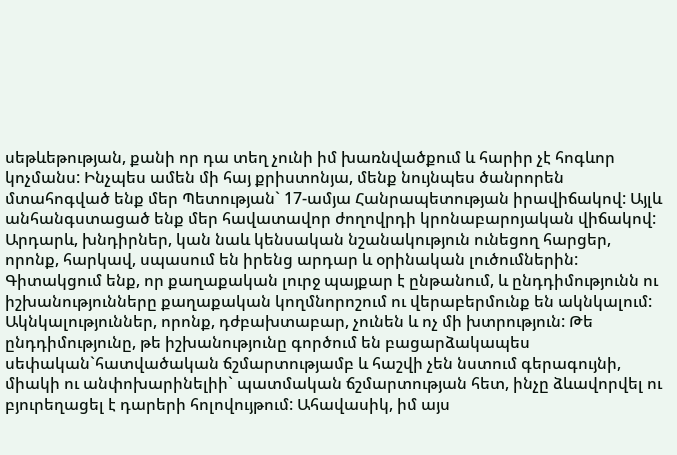սեթևեթության, քանի որ դա տեղ չունի իմ խառնվածքում և հարիր չէ հոգևոր կոչմանս: Ինչպես ամեն մի հայ քրիստոնյա, մենք նույնպես ծանրորեն մտահոգված ենք մեր Պետության` 17-ամյա Հանրապետության իրավիճակով: Այլև անհանգստացած ենք մեր հավատավոր ժողովրդի կրոնաբարոյական վիճակով: Արդարև, խնդիրներ, կան նաև կենսական նշանակություն ունեցող հարցեր, որոնք, հարկավ, սպասում են իրենց արդար և օրինական լուծումներին: Գիտակցում ենք, որ քաղաքական լուրջ պայքար է ընթանում, և ընդդիմությունն ու իշխանությունները քաղաքական կողմնորոշում ու վերաբերմունք են ակնկալում: Ակնկալություններ, որոնք, դժբախտաբար, չունեն և ոչ մի խտրություն: Թե ընդդիմությունը, թե իշխանությունը գործում են բացարձակապես սեփական`հատվածական ճշմարտությամբ և հաշվի չեն նստում գերագույնի, միակի ու անփոխարինելիի` պատմական ճշմարտության հետ, ինչը ձևավորվել ու բյուրեղացել է դարերի հոլովույթում: Ահավասիկ, իմ այս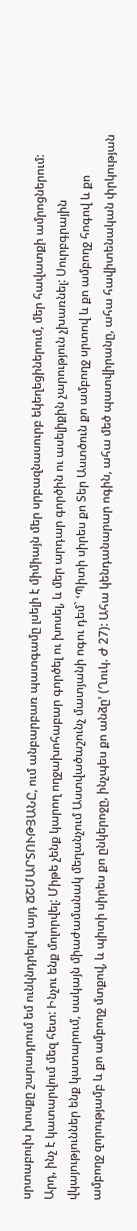սրտաբուխ խոսքը շարադրում եմ ունկնդրելով այդ ՃՇՄԱՐՏՈՒԹՅԱՆԸ, ում անբարբառ պատգամը լսելի է միմիայն մեր սրբազնասուրբ եկեղեցիներում, մեր հավատքի ամրոցներում: Արդ, ինչ է կատարվում մեզ հետ: Ինչու ենք մոլորվել: Միթե չենք կարող ողջախոհաբար գործել ու խոսել, և մեր արդար գործին ու ասելիքին չարություն չխառնել: Սուրբգրային վկայություններ ենք կատարում, սակայն միաժամանակ մեղանչում Աստվածաշունչ մատյանի ոգու դեմ` ՙՊիտի սիրես քո Տեր Աստծուն քո ամբողջ սրտով և քո ամբողջ հոգով և քո ամբողջ զորությամբ և քո ամբողջ մտքով, և պիտի սիրես քո ընկերոջը, ինչպես քո անձը՚ (Ղուկ. Ժ 27): Ահա կենդանարար ոգին, ահա մեծ պատվիրանը, ահա հավիտենական փրկության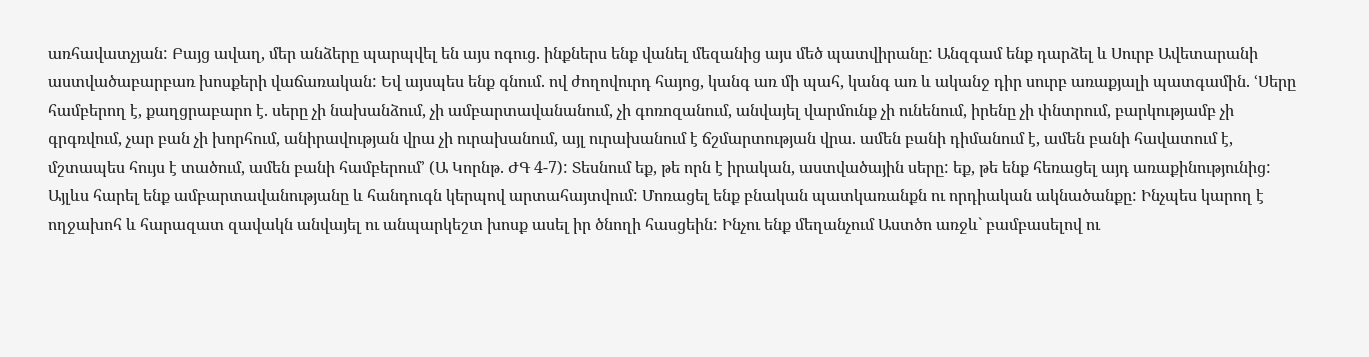առհավատչյան: Բայց ավաղ, մեր անձերը պարպվել են այս ոգուց. ինքներս ենք վանել մեզանից այս մեծ պատվիրանը: Անզգամ ենք դարձել և Սուրբ Ավետարանի աստվածաբարբառ խոսքերի վաճառական: Եվ այսպես ենք գնում. ով ժողովուրդ հայոց, կանգ առ մի պահ, կանգ առ և ականջ դիր սուրբ առաքյալի պատգամին. ՙՍերը համբերող է, քաղցրաբարո է. սերը չի նախանձում, չի ամբարտավանանում, չի գոռոզանում, անվայել վարմունք չի ունենում, իրենը չի փնտրում, բարկությամբ չի գրգռվում, չար բան չի խորհում, անիրավության վրա չի ուրախանում, այլ ուրախանում է ճշմարտության վրա. ամեն բանի դիմանում է, ամեն բանի հավատում է, մշտապես հույս է տածում, ամեն բանի համբերում՚ (Ա Կորնթ. ԺԳ 4-7): Տեսնում եք, թե որն է իրական, աստվածային սերը: եք, թե ենք հեռացել այդ առաքինությունից: Այլևս հարել ենք ամբարտավանությանը և հանդուգն կերպով արտահայտվում: Մոռացել ենք բնական պատկառանքն ու որդիական ակնածանքը: Ինչպես կարող է ողջախոհ և հարազատ զավակն անվայել ու անպարկեշտ խոսք ասել իր ծնողի հասցեին: Ինչու ենք մեղանչում Աստծո առջև` բամբասելով ու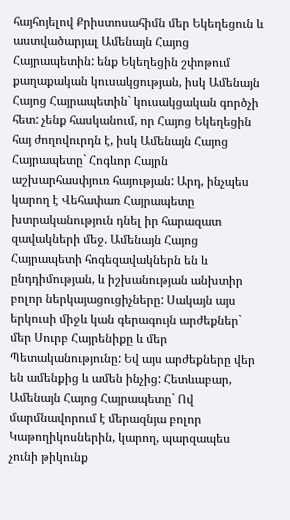հայհոյելով Քրիստոսահիմն մեր Եկեղեցուն և աստվածարյալ Ամենայն Հայոց Հայրապետին: ենք Եկեղեցին շփոթում քաղաքական կուսակցության, իսկ Ամենայն Հայոց Հայրապետին` կուսակցական գործչի հետ: չենք հասկանում, որ Հայոց Եկեղեցին հայ ժողովուրդն է, իսկ Ամենայն Հայոց Հայրապետը` Հոգևոր Հայրն աշխարհասփյուռ հայության: Արդ, ինչպես կարող է Վեհափառ Հայրապետը խտրականություն դնել իր հարազատ զավակների մեջ. Ամենայն Հայոց Հայրապետի հոգեզավակներն են և ընդդիմության, և իշխանության անխտիր բոլոր ներկայացուցիչները: Սակայն այս երկուսի միջև կան գերագույն արժեքներ` մեր Սուրբ Հայրենիքը և մեր Պետականությունը: Եվ այս արժեքները վեր են ամենքից և ամեն ինչից: Հետևաբար, Ամենայն Հայոց Հայրապետը` Ով մարմնավորում է մերազնյա բոլոր Կաթողիկոսներին, կարող, պարզապես չունի թիկունք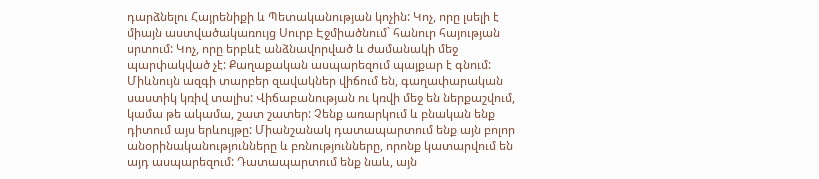դարձնելու Հայրենիքի և Պետականության կոչին: Կոչ, որը լսելի է միայն աստվածակառույց Սուրբ Էջմիածնում` հանուր հայության սրտում: Կոչ, որը երբևէ անձնավորված և ժամանակի մեջ պարփակված չէ: Քաղաքական ասպարեզում պայքար է գնում: Միևնույն ազգի տարբեր զավակներ վիճում են, գաղափարական սաստիկ կռիվ տալիս: Վիճաբանության ու կռվի մեջ են ներքաշվում, կամա թե ակամա, շատ շատեր: Չենք առարկում և բնական ենք դիտում այս երևույթը: Միանշանակ դատապարտում ենք այն բոլոր անօրինականությունները և բռնությունները, որոնք կատարվում են այդ ասպարեզում: Դատապարտում ենք նաև, այն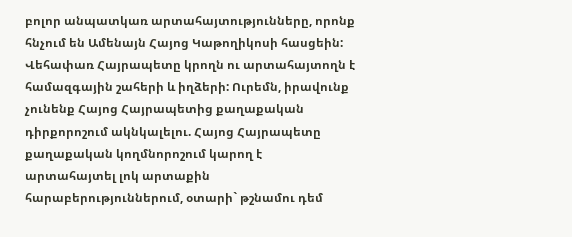բոլոր անպատկառ արտահայտությունները, որոնք հնչում են Ամենայն Հայոց Կաթողիկոսի հասցեին: Վեհափառ Հայրապետը կրողն ու արտահայտողն է համազգային շահերի և իղձերի: Ուրեմն, իրավունք չունենք Հայոց Հայրապետից քաղաքական դիրքորոշում ակնկալելու. Հայոց Հայրապետը քաղաքական կողմնորոշում կարող է արտահայտել լոկ արտաքին հարաբերություններում, օտարի` թշնամու դեմ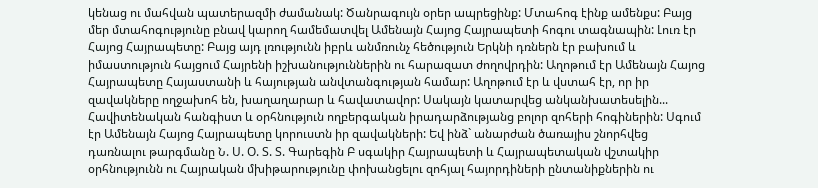կենաց ու մահվան պատերազմի ժամանակ: Ծանրագույն օրեր ապրեցինք: Մտահոգ էինք ամենքս: Բայց մեր մտահոգությունը բնավ կարող համեմատվել Ամենայն Հայոց Հայրապետի հոգու տագնապին: Լուռ էր Հայոց Հայրապետը: Բայց այդ լռությունն իբրև անմռունչ հեծություն Երկնի դռներն էր բախում և իմաստություն հայցում Հայրենի իշխանություններին ու հարազատ ժողովրդին: Աղոթում էր Ամենայն Հայոց Հայրապետը Հայաստանի և հայության անվտանգության համար: Աղոթում էր և վստահ էր, որ իր զավակները ողջախոհ են, խաղաղարար և հավատավոր: Սակայն կատարվեց անկանխատեսելին... Հավիտենական հանգիստ և օրհնություն ողբերգական իրադարձությանց բոլոր զոհերի հոգիներին: Սգում էր Ամենայն Հայոց Հայրապետը կորուստն իր զավակների: Եվ ինձ` անարժան ծառայիս շնորհվեց դառնալու թարգմանը Ն. Ս. Օ. Տ. Տ. Գարեգին Բ սգակիր Հայրապետի և Հայրապետական վշտակիր օրհնությունն ու Հայրական մխիթարությունը փոխանցելու զոհյալ հայորդիների ընտանիքներին ու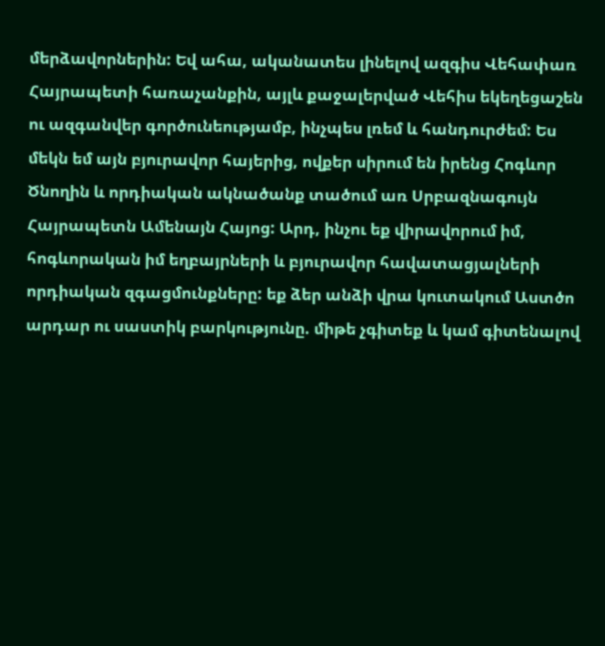մերձավորներին: Եվ ահա, ականատես լինելով ազգիս Վեհափառ Հայրապետի հառաչանքին, այլև քաջալերված Վեհիս եկեղեցաշեն ու ազգանվեր գործունեությամբ, ինչպես լռեմ և հանդուրժեմ: Ես մեկն եմ այն բյուրավոր հայերից, ովքեր սիրում են իրենց Հոգևոր Ծնողին և որդիական ակնածանք տածում առ Սրբազնագույն Հայրապետն Ամենայն Հայոց: Արդ, ինչու եք վիրավորում իմ, հոգևորական իմ եղբայրների և բյուրավոր հավատացյալների որդիական զգացմունքները: եք ձեր անձի վրա կուտակում Աստծո արդար ու սաստիկ բարկությունը. միթե չգիտեք և կամ գիտենալով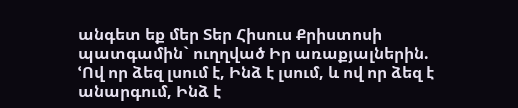անգետ եք մեր Տեր Հիսուս Քրիստոսի պատգամին` ուղղված Իր առաքյալներին. ՙՈվ որ ձեզ լսում է, Ինձ է լսում, և ով որ ձեզ է անարգում, Ինձ է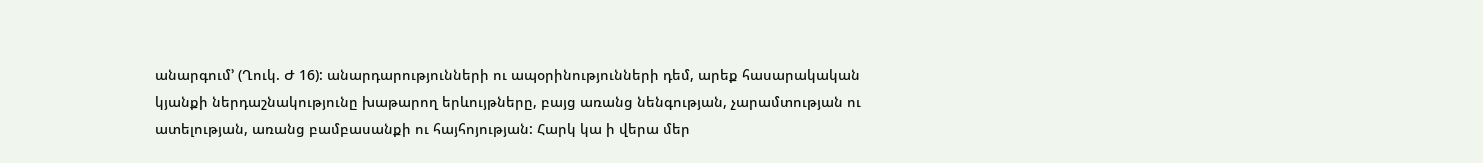անարգում՚ (Ղուկ. Ժ 16): անարդարությունների ու ապօրինությունների դեմ, արեք հասարակական կյանքի ներդաշնակությունը խաթարող երևույթները, բայց առանց նենգության, չարամտության ու ատելության, առանց բամբասանքի ու հայհոյության: Հարկ կա ի վերա մեր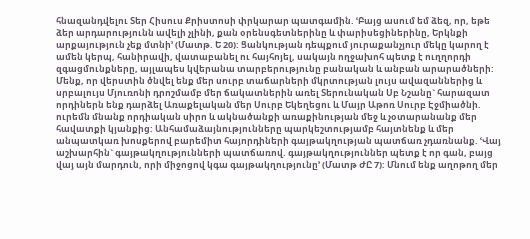հնազանդվելու Տեր Հիսուս Քրիստոսի փրկարար պատգամին. ՙԲայց ասում եմ ձեզ, որ, եթե ձեր արդարությունն ավելի չլինի, քան օրենսգետներինը և փարիսեցիներինը, Երկնքի արքայություն չեք մտնի՚ (Մատթ. Ե 20): Ցանկության դեպքում յուրաքանչյուր մեկը կարող է ամեն կերպ, հանիրավի, վատաբանել ու հայհոյել, սակայն ողջախոհ պետք է ուղղորդի զգացմունքները, այլապես կվերանա տարբերությունը բանական և անբան արարածների: Մենք, որ վերստին ծնվել ենք մեր սուրբ տաճարների մկրտության լույս ավազաններից և սրբալույս Մյուռոնի դրոշմամբ մեր ճակատներին առել Տերունական Սբ Նշանը` հարազատ որդիներն ենք դարձել Առաքելական մեր Սուրբ Եկեղեցու և Մայր Աթոռ Սուրբ Էջմիածնի. ուրեմն մնանք որդիական սիրո և ակնածանքի առաքինության մեջ և չօտարանանք մեր հավատքի կյանքից: Անհամաձայնությունները պարկեշտությամբ հայտնենք և մեր անպատկառ խոսքերով բարեմիտ հայորդիների գայթակղության պատճառ չդառնանք. ՙՎայ աշխարհին` գայթակղությունների պատճառով. գայթակղություններ պետք է որ գան, բայց վայ այն մարդուն, որի միջոցով կգա գայթակղությունը՚ (Մատթ ԺԸ 7): Մնում ենք աղոթող մեր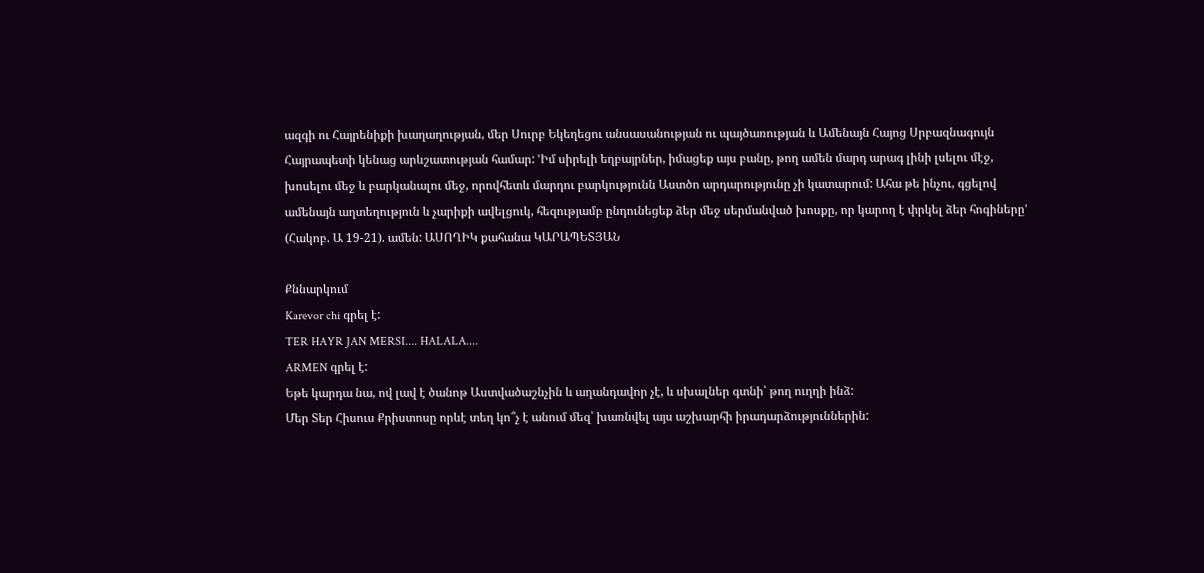ազգի ու Հայրենիքի խաղաղության, մեր Սուրբ Եկեղեցու անսասանության ու պայծառության և Ամենայն Հայոց Սրբազնագույն Հայրապետի կենաց արևշատության համար: ՙԻմ սիրելի եղբայրներ, իմացեք այս բանը, թող ամեն մարդ արագ լինի լսելու մէջ, խոսելու մեջ և բարկանալու մեջ, որովհետև մարդու բարկությունն Աստծո արդարությունը չի կատարում: Ահա թե ինչու, գցելով ամենայն աղտեղություն և չարիքի ավելցուկ, հեզությամբ ընդունեցեք ձեր մեջ սերմանված խոսքը, որ կարող է փրկել ձեր հոգիները՚ (Հակոբ. Ա 19-21). ամեն: ԱՍՈՂԻԿ քահանա ԿԱՐԱՊԵՏՅԱՆ

Քննարկում
Karevor chi գրել է:
TER HAYR JAN MERSI.... HALALA....
ARMEN գրել է:
Եթե կարդա նա, ով լավ է ծանոթ Աստվածաշնչին և աղանդավոր չէ, և սխալներ գտնի՝ թող ուղղի ինձ:
Մեր Տեր Հիսուս Քրիստոսը որևէ տեղ կո՞չ է անում մեզ՝ խառնվել այս աշխարհի իրադարձություններին: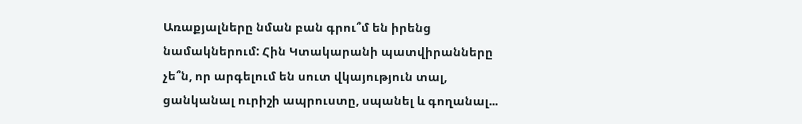Առաքյալները նման բան գրու՞մ են իրենց նամակներում: Հին Կտակարանի պատվիրանները չե՞ն, որ արգելում են սուտ վկայություն տալ, ցանկանալ ուրիշի ապրուստը, սպանել և գողանալ...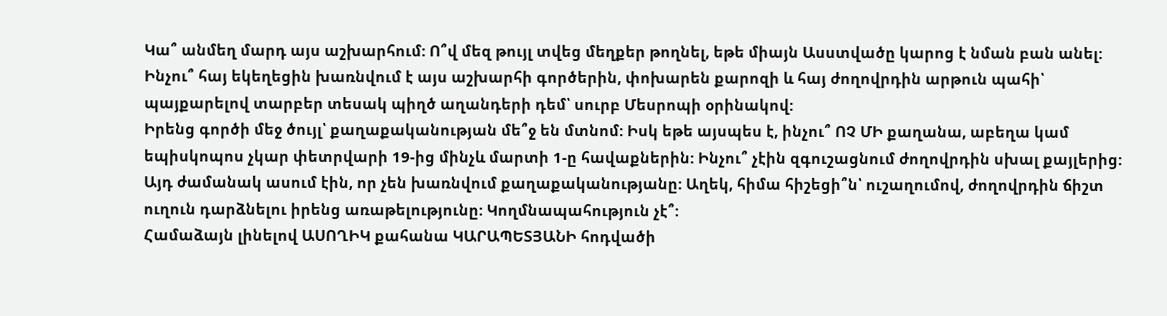Կա՞ անմեղ մարդ այս աշխարհում: Ո՞վ մեզ թույլ տվեց մեղքեր թողնել, եթե միայն Ասստվածը կարոց է նման բան անել:
Ինչու՞ հայ եկեղեցին խառնվում է այս աշխարհի գործերին, փոխարեն քարոզի և հայ ժողովրդին արթուն պահի՝ պայքարելով տարբեր տեսակ պիղծ աղանդերի դեմ՝ սուրբ Մեսրոպի օրինակով:
Իրենց գործի մեջ ծույլ՝ քաղաքականության մե՞ջ են մտնոմ: Իսկ եթե այսպես է, ինչու՞ ՈՉ ՄԻ քաղանա, աբեղա կամ եպիսկոպոս չկար փետրվարի 19-ից մինչև մարտի 1-ը հավաքներին: Ինչու՞ չէին զգուշացնում ժողովրդին սխալ քայլերից: Այդ ժամանակ ասում էին, որ չեն խառնվում քաղաքականությանը: Աղեկ, հիմա հիշեցի՞ն՝ ուշաղումով, ժողովրդին ճիշտ ուղուն դարձնելու իրենց առաթելությունը: Կողմնապահություն չէ՞:
Համաձայն լինելով ԱՍՈՂԻԿ քահանա ԿԱՐԱՊԵՏՅԱՆԻ հոդվածի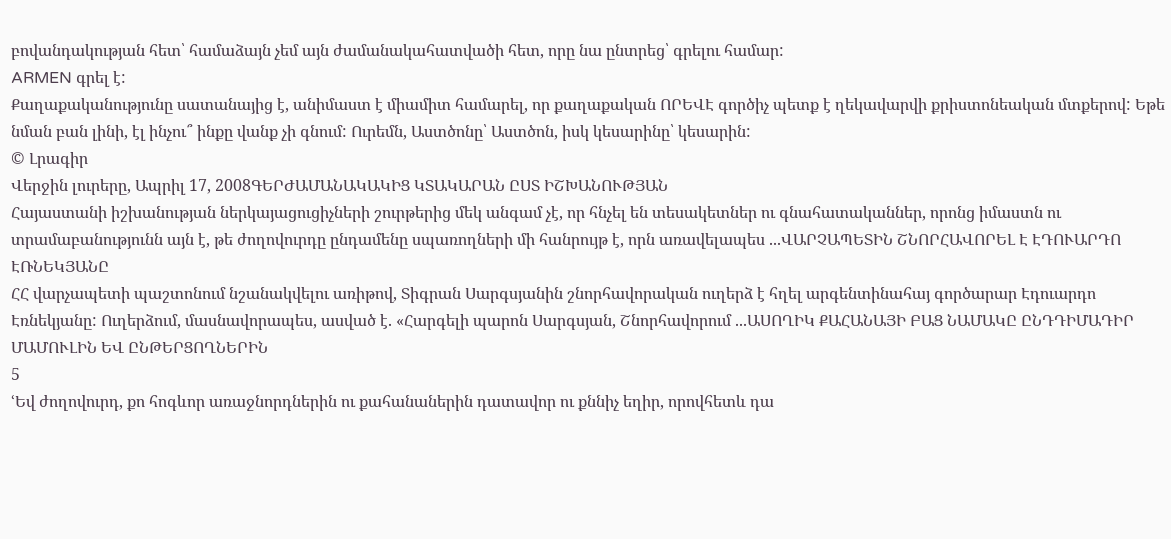բովանդակության հետ՝ համաձայն չեմ այն ժամանակահատվածի հետ, որը նա ընտրեց՝ գրելու համար:
ARMEN գրել է:
Քաղաքականությունը սատանայից է, անիմաստ է միամիտ համարել, որ քաղաքական ՈՐԵՎԷ գործիչ պետք է ղեկավարվի քրիստոնեական մտքերով: Եթե նման բան լինի, էլ ինչու՞ ինքը վանք չի գնում: Ուրեմն, Աստծոնը՝ Աստծոն, իսկ կեսարինը՝ կեսարին:
© Լրագիր
Վերջին լուրերը, Ապրիլ 17, 2008ԳԵՐԺԱՄԱՆԱԿԱԿԻՑ ԿՏԱԿԱՐԱՆ ԸՍՏ ԻՇԽԱՆՈՒԹՅԱՆ
Հայաստանի իշխանության ներկայացուցիչների շուրթերից մեկ անգամ չէ, որ հնչել են տեսակետներ ու գնահատականներ, որոնց իմաստն ու տրամաբանությունն այն է, թե ժողովուրդը ընդամենը սպառողների մի հանրույթ է, որն առավելապես ...ՎԱՐՉԱՊԵՏԻՆ ՇՆՈՐՀԱՎՈՐԵԼ Է ԷԴՈՒԱՐԴՈ ԷՌՆԵԿՅԱՆԸ
ՀՀ վարչապետի պաշտոնում նշանակվելու առիթով, Տիգրան Սարգսյանին շնորհավորական ուղերձ է հղել արգենտինահայ գործարար Էդուարդո Էռնեկյանը: Ուղերձում, մասնավորապես, ասված է. «Հարգելի պարոն Սարգսյան, Շնորհավորում ...ԱՍՈՂԻԿ ՔԱՀԱՆԱՅԻ ԲԱՑ ՆԱՄԱԿԸ ԸՆԴԴԻՄԱԴԻՐ ՄԱՄՈՒԼԻՆ ԵՎ ԸՆԹԵՐՑՈՂՆԵՐԻՆ
5
ՙԵվ ժողովուրդ, քո հոգևոր առաջնորդներին ու քահանաներին դատավոր ու քննիչ եղիր, որովհետև դա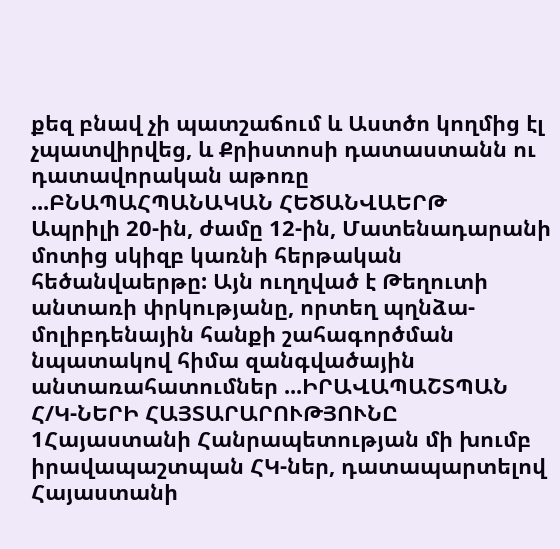քեզ բնավ չի պատշաճում և Աստծո կողմից էլ չպատվիրվեց, և Քրիստոսի դատաստանն ու դատավորական աթոռը ...ԲՆԱՊԱՀՊԱՆԱԿԱՆ ՀԵԾԱՆՎԱԵՐԹ
Ապրիլի 20-ին, ժամը 12-ին, Մատենադարանի մոտից սկիզբ կառնի հերթական հեծանվաերթը: Այն ուղղված է Թեղուտի անտառի փրկությանը, որտեղ պղնձա-մոլիբդենային հանքի շահագործման նպատակով հիմա զանգվածային անտառահատումներ ...ԻՐԱՎԱՊԱՇՏՊԱՆ Հ/Կ-ՆԵՐԻ ՀԱՅՏԱՐԱՐՈՒԹՅՈՒՆԸ
1Հայաստանի Հանրապետության մի խումբ իրավապաշտպան ՀԿ-ներ, դատապարտելով Հայաստանի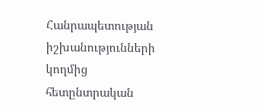Հանրապետության իշխանությունների կողմից հետընտրական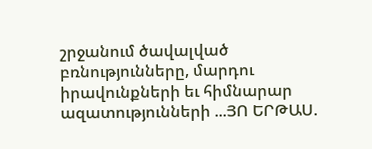շրջանում ծավալված բռնությունները, մարդու իրավունքների եւ հիմնարար ազատությունների ...ՅՈ ԵՐԹԱՍ.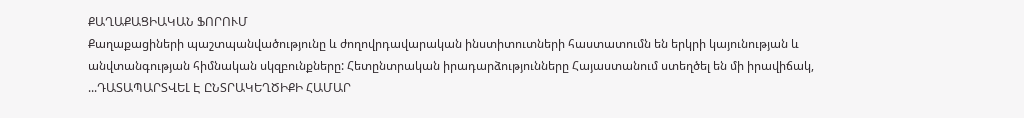ՔԱՂԱՔԱՑԻԱԿԱՆ ՖՈՐՈՒՄ
Քաղաքացիների պաշտպանվածությունը և ժողովրդավարական ինստիտուտների հաստատումն են երկրի կայունության և անվտանգության հիմնական սկզբունքները: Հետընտրական իրադարձությունները Հայաստանում ստեղծել են մի իրավիճակ, ...ԴԱՏԱՊԱՐՏՎԵԼ Է ԸՆՏՐԱԿԵՂԾԻՔԻ ՀԱՄԱՐ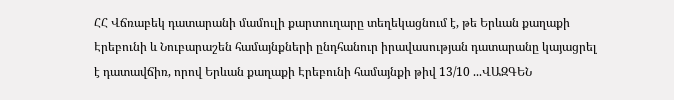ՀՀ Վճռաբեկ դատարանի մամուլի քարտուղարը տեղեկացնում է, թե Երևան քաղաքի Էրեբունի և Նուբարաշեն համայնքների ընդհանուր իրավասության դատարանը կայացրել է դատավճիռ, որով Երևան քաղաքի Էրեբունի համայնքի թիվ 13/10 ...ՎԱԶԳԵՆ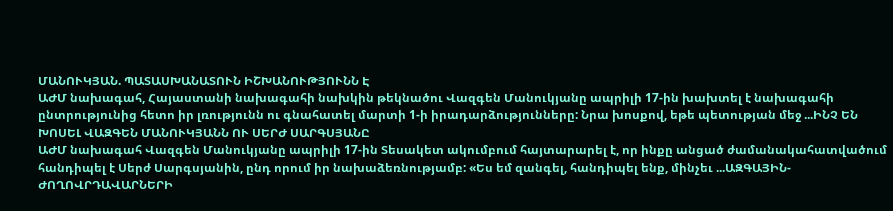ՄԱՆՈՒԿՅԱՆ. ՊԱՏԱՍԽԱՆԱՏՈՒՆ ԻՇԽԱՆՈՒԹՅՈՒՆՆ Է
ԱԺՄ նախագահ, Հայաստանի նախագահի նախկին թեկնածու Վազգեն Մանուկյանը ապրիլի 17-ին խախտել է նախագահի ընտրությունից հետո իր լռությունն ու գնահատել մարտի 1-ի իրադարձությունները: Նրա խոսքով, եթե պետության մեջ ...ԻՆՉ ԵՆ ԽՈՍԵԼ ՎԱԶԳԵՆ ՄԱՆՈՒԿՅԱՆՆ ՈՒ ՍԵՐԺ ՍԱՐԳՍՅԱՆԸ
ԱԺՄ նախագահ Վազգեն Մանուկյանը ապրիլի 17-ին Տեսակետ ակումբում հայտարարել է, որ ինքը անցած ժամանակահատվածում հանդիպել է Սերժ Սարգսյանին, ընդ որում իր նախաձեռնությամբ: «Ես եմ զանգել, հանդիպել ենք, մինչեւ ...ԱԶԳԱՅԻՆ-ԺՈՂՈՎՐԴԱՎԱՐՆԵՐԻ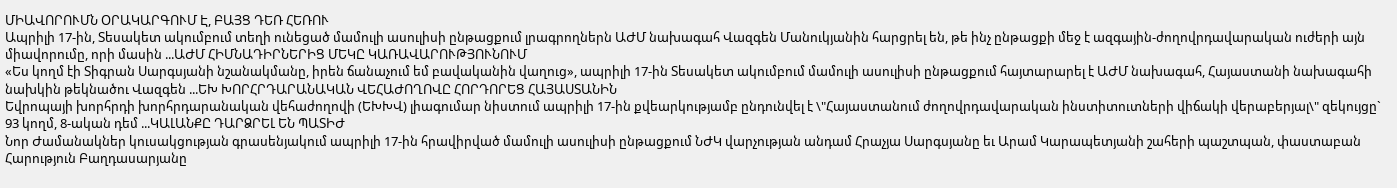ՄԻԱՎՈՐՈՒՄՆ ՕՐԱԿԱՐԳՈՒՄ Է, ԲԱՅՑ ԴԵՌ ՀԵՌՈՒ
Ապրիլի 17-ին, Տեսակետ ակումբում տեղի ունեցած մամուլի ասուլիսի ընթացքում լրագրողներն ԱԺՄ նախագահ Վազգեն Մանուկյանին հարցրել են, թե ինչ ընթացքի մեջ է ազգային-ժողովրդավարական ուժերի այն միավորումը, որի մասին ...ԱԺՄ ՀԻՄՆԱԴԻՐՆԵՐԻՑ ՄԵԿԸ ԿԱՌԱՎԱՐՈՒԹՅՈՒՆՈՒՄ
«Ես կողմ էի Տիգրան Սարգսյանի նշանակմանը, իրեն ճանաչում եմ բավականին վաղուց», ապրիլի 17-ին Տեսակետ ակումբում մամուլի ասուլիսի ընթացքում հայտարարել է ԱԺՄ նախագահ, Հայաստանի նախագահի նախկին թեկնածու Վազգեն ...ԵԽ ԽՈՐՀՐԴԱՐԱՆԱԿԱՆ ՎԵՀԱԺՈՂՈՎԸ ՀՈՐԴՈՐԵՑ ՀԱՅԱՍՏԱՆԻՆ
Եվրոպայի խորհրդի խորհրդարանական վեհաժողովի (ԵԽԽՎ) լիագումար նիստում ապրիլի 17-ին քվեարկությամբ ընդունվել է \"Հայաստանում ժողովրդավարական ինստիտուտների վիճակի վերաբերյալ\" զեկույցը` 93 կողմ, 8-ական դեմ ...ԿԱԼԱՆՔԸ ԴԱՐՁՐԵԼ ԵՆ ՊԱՏԻԺ
Նոր Ժամանակներ կուսակցության գրասենյակում ապրիլի 17-ին հրավիրված մամուլի ասուլիսի ընթացքում ՆԺԿ վարչության անդամ Հրաչյա Սարգսյանը եւ Արամ Կարապետյանի շահերի պաշտպան, փաստաբան Հարություն Բաղդասարյանը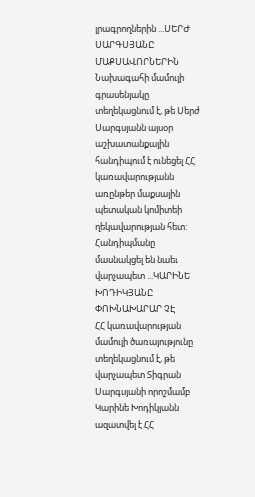լրագրողներին ...ՍԵՐԺ ՍԱՐԳՍՅԱՆԸ ՄԱՔՍԱՎՈՐՆԵՐԻՆ
Նախագահի մամուլի գրասենյակը տեղեկացնում է, թե Սերժ Սարգսյանն այսօր աշխատանքային հանդիպում է ունեցել ՀՀ կառավարությանն առընթեր մաքսային պետական կոմիտեի ղեկավարության հետ: Հանդիպմանը մասնակցել են նաեւ վարչապետ ...ԿԱՐԻՆԵ ԽՈԴԻԿՅԱՆԸ ՓՈԽՆԱԽԱՐԱՐ ՉԷ
ՀՀ կառավարության մամուլի ծառայությունը տեղեկացնում է, թե վարչապետ Տիգրան Սարգսյանի որոշմամբ Կարինե Խոդիկյանն ազատվել է ՀՀ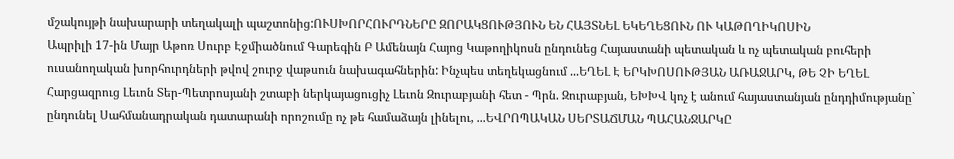մշակույթի նախարարի տեղակալի պաշտոնից:ՈՒՍԽՈՐՀՈՒՐԴՆԵՐԸ ԶՈՐԱԿՑՈՒԹՅՈՒՆ ԵՆ ՀԱՅՏՆԵԼ ԵԿԵՂԵՑՈՒՆ ՈՒ ԿԱԹՈՂԻԿՈՍԻՆ
Ապրիլի 17-ին Մայր Աթոռ Սուրբ Էջմիածնում Գարեգին Բ Ամենայն Հայոց Կաթողիկոսն ընդունեց Հայաստանի պետական և ոչ պետական բուհերի ուսանողական խորհուրդների թվով շուրջ վաթսուն նախագահներին: Ինչպես տեղեկացնում ...ԵՂԵԼ Է ԵՐԿԽՈՍՈՒԹՅԱՆ ԱՌԱՋԱՐԿ, ԹԵ ՉԻ ԵՂԵԼ
Հարցազրուց Լեւոն Տեր-Պետրոսյանի շտաբի ներկայացուցիչ Լեւոն Զուրաբյանի հետ - Պրն. Զուրաբյան, ԵԽԽՎ կոչ է անում հայաստանյան ընդդիմությանը` ընդունել Սահմանադրական դատարանի որոշումը ոչ թե համաձայն լինելու, ...ԵՎՐՈՊԱԿԱՆ ՍԵՐՏԱՃՄԱՆ ՊԱՀԱՆՋԱՐԿԸ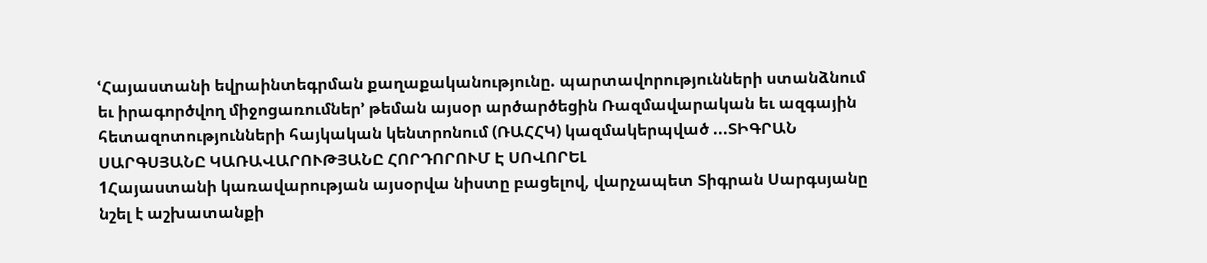ՙՀայաստանի եվրաինտեգրման քաղաքականությունը. պարտավորությունների ստանձնում եւ իրագործվող միջոցառումներ՚ թեման այսօր արծարծեցին Ռազմավարական եւ ազգային հետազոտությունների հայկական կենտրոնում (ՌԱՀՀԿ) կազմակերպված ...ՏԻԳՐԱՆ ՍԱՐԳՍՅԱՆԸ ԿԱՌԱՎԱՐՈՒԹՅԱՆԸ ՀՈՐԴՈՐՈՒՄ Է ՍՈՎՈՐԵԼ
1Հայաստանի կառավարության այսօրվա նիստը բացելով, վարչապետ Տիգրան Սարգսյանը նշել է աշխատանքի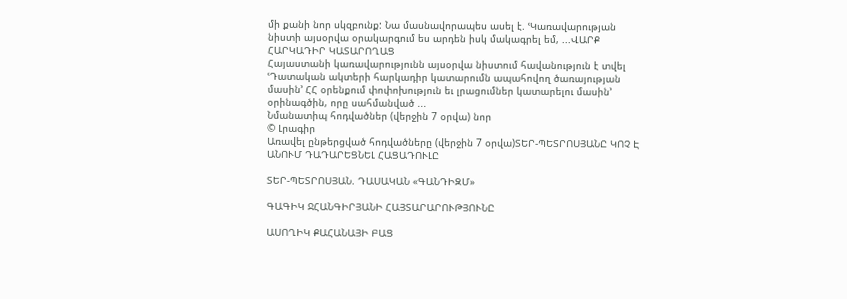մի քանի նոր սկզբունք: Նա մասնավորապես ասել է. ՙԿառավարության նիստի այսօրվա օրակարգում ես արդեն իսկ մակագրել եմ, ...ՎԱՐՔ ՀԱՐԿԱԴԻՐ ԿԱՏԱՐՈՂԱՑ
Հայաստանի կառավարությունն այսօրվա նիստում հավանություն է տվել ՙԴատական ակտերի հարկադիր կատարումն ապահովող ծառայության մասին՚ ՀՀ օրենքում փոփոխություն եւ լրացումներ կատարելու մասին՚ օրինագծին, որը սահմանված ...
Նմանատիպ հոդվածներ (վերջին 7 օրվա) նոր
© Լրագիր
Առավել ընթերցված հոդվածները (վերջին 7 օրվա)ՏԵՐ-ՊԵՏՐՈՍՅԱՆԸ ԿՈՉ Է ԱՆՈՒՄ ԴԱԴԱՐԵՑՆԵԼ ՀԱՑԱԴՈՒԼԸ

ՏԵՐ-ՊԵՏՐՈՍՅԱՆ. ԴԱՍԱԿԱՆ «ԳԱՆԴԻԶՄ»

ԳԱԳԻԿ ՋՀԱՆԳԻՐՅԱՆԻ ՀԱՅՏԱՐԱՐՈՒԹՅՈՒՆԸ

ԱՍՈՂԻԿ ՔԱՀԱՆԱՅԻ ԲԱՑ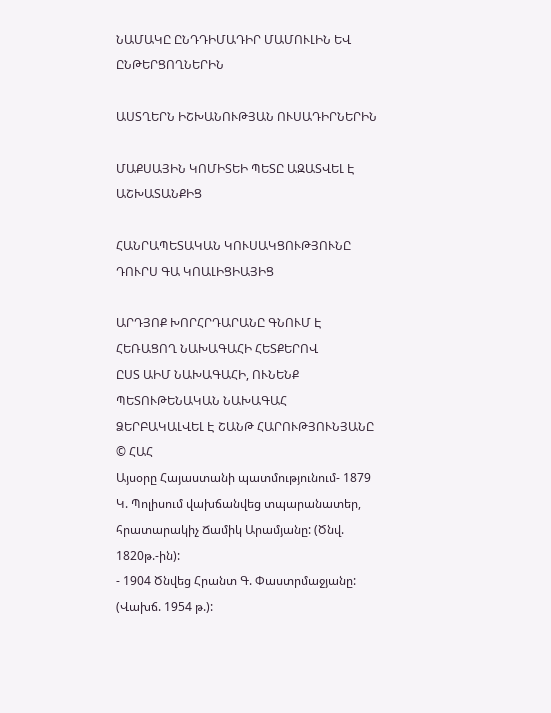ՆԱՄԱԿԸ ԸՆԴԴԻՄԱԴԻՐ ՄԱՄՈՒԼԻՆ ԵՎ ԸՆԹԵՐՑՈՂՆԵՐԻՆ

ԱՍՏՂԵՐՆ ԻՇԽԱՆՈՒԹՅԱՆ ՈՒՍԱԴԻՐՆԵՐԻՆ

ՄԱՔՍԱՅԻՆ ԿՈՄԻՏԵԻ ՊԵՏԸ ԱԶԱՏՎԵԼ Է ԱՇԽԱՏԱՆՔԻՑ

ՀԱՆՐԱՊԵՏԱԿԱՆ ԿՈՒՍԱԿՑՈՒԹՅՈՒՆԸ ԴՈՒՐՍ ԳԱ ԿՈԱԼԻՑԻԱՅԻՑ

ԱՐԴՅՈՔ ԽՈՐՀՐԴԱՐԱՆԸ ԳՆՈՒՄ Է ՀԵՌԱՑՈՂ ՆԱԽԱԳԱՀԻ ՀԵՏՔԵՐՈՎ
ԸՍՏ ԱԻՄ ՆԱԽԱԳԱՀԻ, ՈՒՆԵՆՔ ՊԵՏՈՒԹԵՆԱԿԱՆ ՆԱԽԱԳԱՀ
ՁԵՐԲԱԿԱԼՎԵԼ Է ՇԱՆԹ ՀԱՐՈՒԹՅՈՒՆՅԱՆԸ
© ՀԱՀ
Այսօրը Հայաստանի պատմությունում- 1879 Կ. Պոլիսում վախճանվեց տպարանատեր, հրատարակիչ Ճամիկ Արամյանը: (Ծնվ. 1820թ.-ին):
- 1904 Ծնվեց Հրանտ Գ. Փաստրմաջյանը: (Վախճ. 1954 թ.):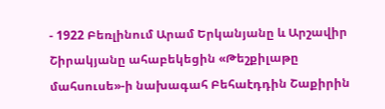- 1922 Բեռլինում Արամ Երկանյանը և Արշավիր Շիրակյանը ահաբեկեցին «Թեշքիլաթը մահսուսե»-ի նախագահ Բեհաէդդին Շաքիրին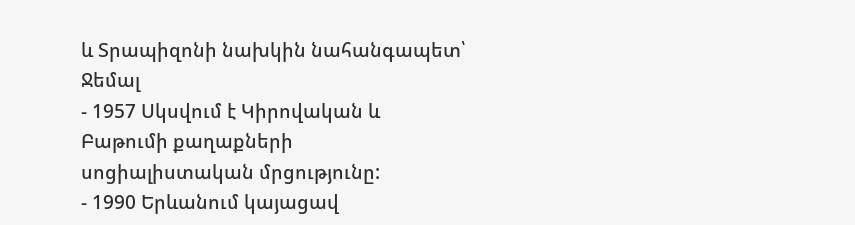և Տրապիզոնի նախկին նահանգապետ՝ Ջեմալ
- 1957 Սկսվում է Կիրովական և Բաթումի քաղաքների սոցիալիստական մրցությունը:
- 1990 Երևանում կայացավ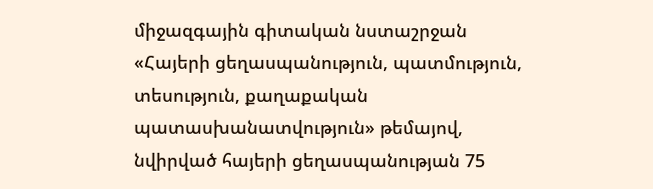միջազգային գիտական նստաշրջան «Հայերի ցեղասպանություն, պատմություն, տեսություն, քաղաքական պատասխանատվություն» թեմայով, նվիրված հայերի ցեղասպանության 75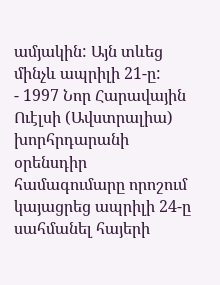ամյակին: Այն տևեց մինչև ապրիլի 21-ը:
- 1997 Նոր Հարավային Ուէլսի (Ավստրալիա) խորհրդարանի օրենսդիր համագումարը որոշում կայացրեց ապրիլի 24-ը սահմանել հայերի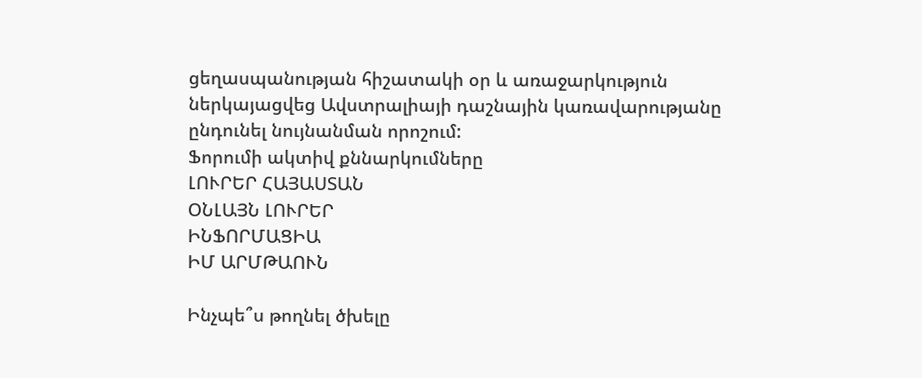ցեղասպանության հիշատակի օր և առաջարկություն ներկայացվեց Ավստրալիայի դաշնային կառավարությանը ընդունել նույնանման որոշում:
Ֆորումի ակտիվ քննարկումները
ԼՈՒՐԵՐ ՀԱՅԱՍՏԱՆ
ՕՆԼԱՅՆ ԼՈՒՐԵՐ
ԻՆՖՈՐՄԱՑԻԱ
ԻՄ ԱՐՄԹԱՈՒՆ

Ինչպե՞ս թողնել ծխելը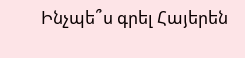Ինչպե՞ս գրել Հայերեն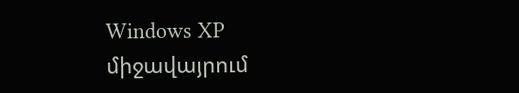Windows XP միջավայրում